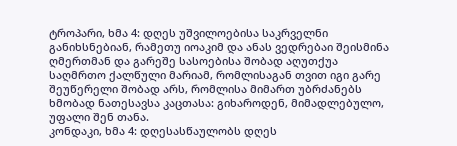ტროპარი, ხმა 4: დღეს უშვილოებისა საკრველნი განიხსნებიან, რამეთუ იოაკიმ და ანას ვედრებაი შეისმინა ღმერთმან და გარეშე სასოებისა შობად აღუთქუა საღმრთო ქალწული მარიამ, რომლისაგან თვით იგი გარე შეუწერელი შობად არს, რომლისა მიმართ უბრძანებს ხმობად ნათესავსა კაცთასა: გიხაროდენ, მიმადლებულო, უფალი შენ თანა.
კონდაკი, ხმა 4: დღესასწაულობს დღეს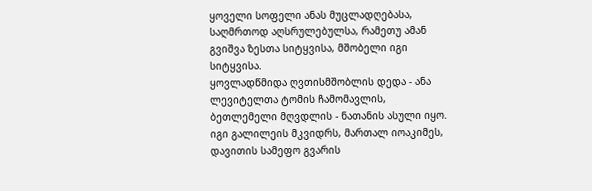ყოველი სოფელი ანას მუცლადღებასა, საღმრთოდ აღსრულებულსა, რამეთუ ამან გვიშვა ზესთა სიტყვისა, მშობელი იგი სიტყვისა.
ყოვლადწმიდა ღვთისმშობლის დედა - ანა ლევიტელთა ტომის ჩამომავლის, ბეთლემელი მღვდლის - ნათანის ასული იყო. იგი გალილეის მკვიდრს, მართალ იოაკიმეს, დავითის სამეფო გვარის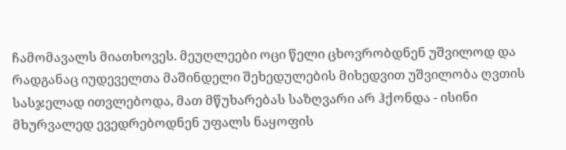ჩამომავალს მიათხოვეს. მეუღლეები ოცი წელი ცხოვრობდნენ უშვილოდ და რადგანაც იუდეველთა მაშინდელი შეხედულების მიხედვით უშვილობა ღვთის სასჯელად ითვლებოდა, მათ მწუხარებას საზღვარი არ ჰქონდა - ისინი მხურვალედ ევედრებოდნენ უფალს ნაყოფის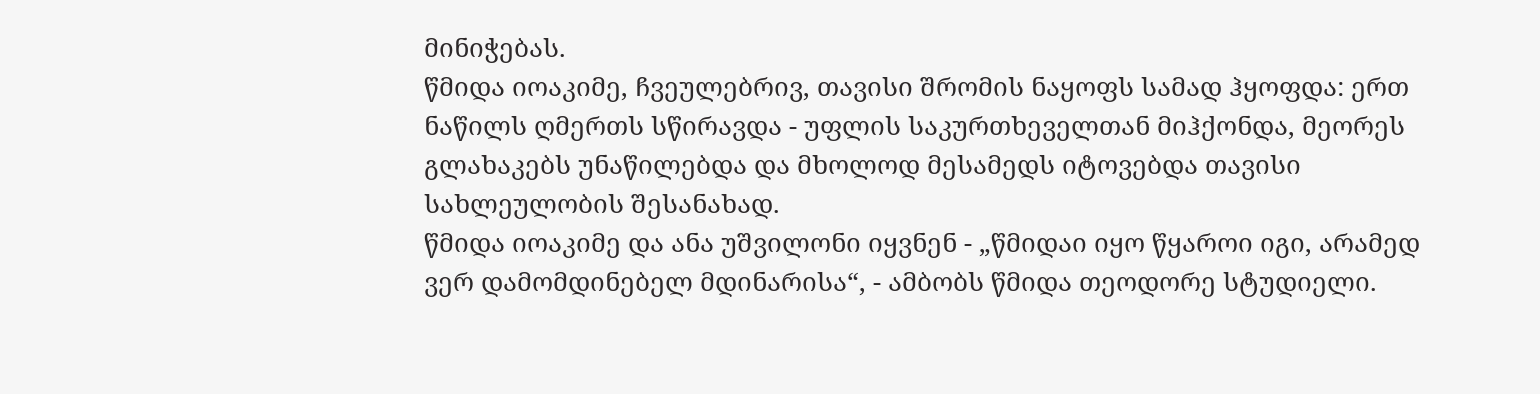მინიჭებას.
წმიდა იოაკიმე, ჩვეულებრივ, თავისი შრომის ნაყოფს სამად ჰყოფდა: ერთ ნაწილს ღმერთს სწირავდა - უფლის საკურთხეველთან მიჰქონდა, მეორეს გლახაკებს უნაწილებდა და მხოლოდ მესამედს იტოვებდა თავისი სახლეულობის შესანახად.
წმიდა იოაკიმე და ანა უშვილონი იყვნენ - „წმიდაი იყო წყაროი იგი, არამედ ვერ დამომდინებელ მდინარისა“, - ამბობს წმიდა თეოდორე სტუდიელი.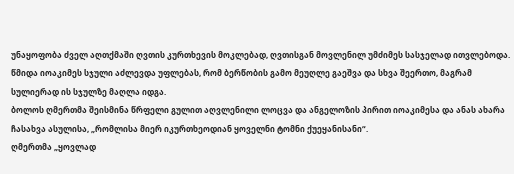უნაყოფობა ძველ აღთქმაში ღვთის კურთხევის მოკლებად, ღვთისგან მოვლენილ უმძიმეს სასჯელად ითვლებოდა. წმიდა იოაკიმეს სჯული აძლევდა უფლებას, რომ ბერწობის გამო მეუღლე გაეშვა და სხვა შეერთო, მაგრამ სულიერად ის სჯულზე მაღლა იდგა.
ბოლოს ღმერთმა შეისმინა წრფელი გულით აღვლენილი ლოცვა და ანგელოზის პირით იოაკიმესა და ანას ახარა ჩასახვა ასულისა, „რომლისა მიერ იკურთხეოდიან ყოველნი ტომნი ქუეყანისანი“.
ღმერთმა „ყოვლად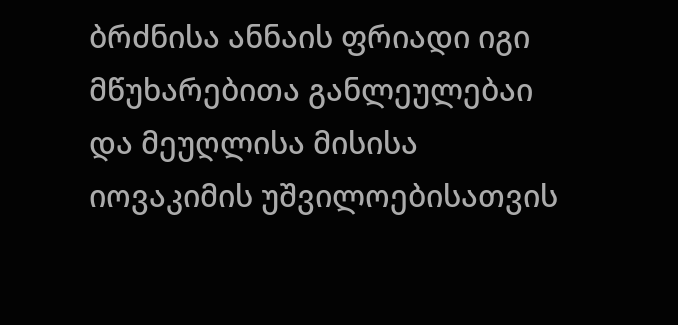ბრძნისა ანნაის ფრიადი იგი მწუხარებითა განლეულებაი და მეუღლისა მისისა იოვაკიმის უშვილოებისათვის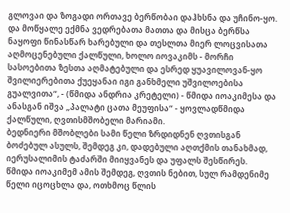გლოვაი და ზოგადი ორთავე ბერწობაი დაჰხსნა და უჩინო-ყო. და მოწყალე ექმნა ვედრებათა მათთა და მისცა ბერწსა ნაყოფი წინასწარ ხარებული და თესლთა მიერ ლოცვისათა აღმოცენებული ქალწული, ხოლო იოვაკიმს - მორჩი სასოებითა ზესთა აღმატებული და ესრედ ყუავილოვან-ყო შვილიერებითა ქუეყანაი იგი განხმელი უშვილოებისა გუალვითა“, - (წმიდა ანდრია კრეტელი) - წმიდა იოაკიმესა და ანასგან იშვა „პალატი ცათა მეუფისა“ - ყოვლადწმიდა ქალწული, ღვთისმშობელი მარიამი.
ბედნიერი მშობლები სამი წელი ზრდიდნენ ღვთისგან ბოძებულ ასულს, შემდეგ კი, დადებული აღთქმის თანახმად, იერუსალიმის ტაძარში მიიყვანეს და უფალს შესწირეს.
წმიდა იოაკიმემ ამის შემდეგ, ღვთის ნებით, სულ რამდენიმე წელი იცოცხლა და, ოთხმოც წლის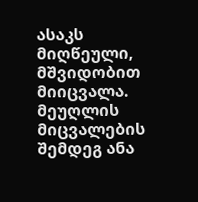ასაკს მიღწეული, მშვიდობით მიიცვალა. მეუღლის მიცვალების შემდეგ ანა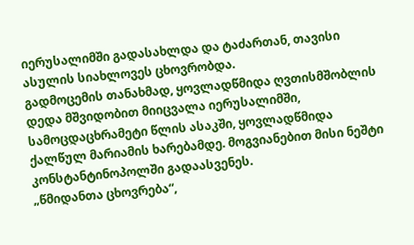იერუსალიმში გადასახლდა და ტაძართან, თავისი ასულის სიახლოვეს ცხოვრობდა.
გადმოცემის თანახმად, ყოვლადწმიდა ღვთისმშობლის დედა მშვიდობით მიიცვალა იერუსალიმში, სამოცდაცხრამეტი წლის ასაკში, ყოვლადწმიდა ქალწულ მარიამის ხარებამდე. მოგვიანებით მისი ნეშტი კონსტანტინოპოლში გადაასვენეს.
„წმიდანთა ცხოვრება“,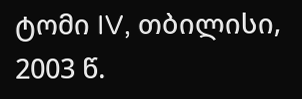ტომი IV, თბილისი, 2003 წ.